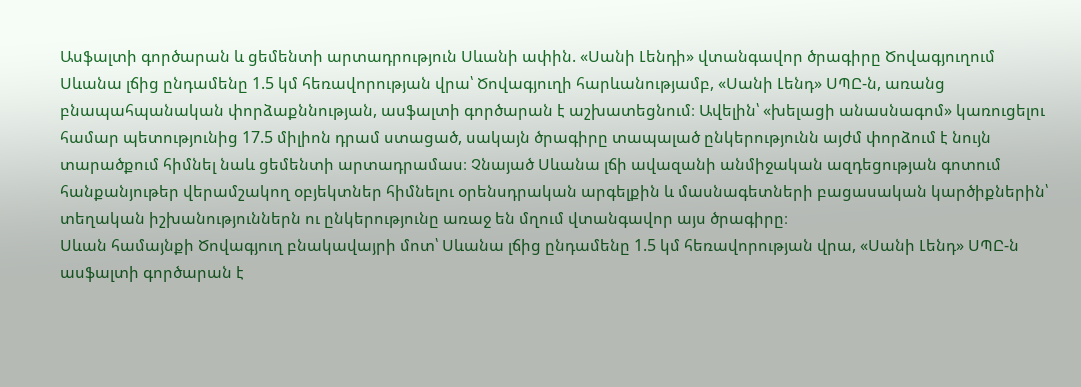Ասֆալտի գործարան և ցեմենտի արտադրություն Սևանի ափին. «Սանի Լենդի» վտանգավոր ծրագիրը Ծովագյուղում
Սևանա լճից ընդամենը 1.5 կմ հեռավորության վրա՝ Ծովագյուղի հարևանությամբ, «Սանի Լենդ» ՍՊԸ-ն, առանց բնապահպանական փորձաքննության, ասֆալտի գործարան է աշխատեցնում։ Ավելին՝ «խելացի անասնագոմ» կառուցելու համար պետությունից 17.5 միլիոն դրամ ստացած, սակայն ծրագիրը տապալած ընկերությունն այժմ փորձում է նույն տարածքում հիմնել նաև ցեմենտի արտադրամաս։ Չնայած Սևանա լճի ավազանի անմիջական ազդեցության գոտում հանքանյութեր վերամշակող օբյեկտներ հիմնելու օրենսդրական արգելքին և մասնագետների բացասական կարծիքներին՝ տեղական իշխանություններն ու ընկերությունը առաջ են մղում վտանգավոր այս ծրագիրը։
Սևան համայնքի Ծովագյուղ բնակավայրի մոտ՝ Սևանա լճից ընդամենը 1.5 կմ հեռավորության վրա, «Սանի Լենդ» ՍՊԸ-ն ասֆալտի գործարան է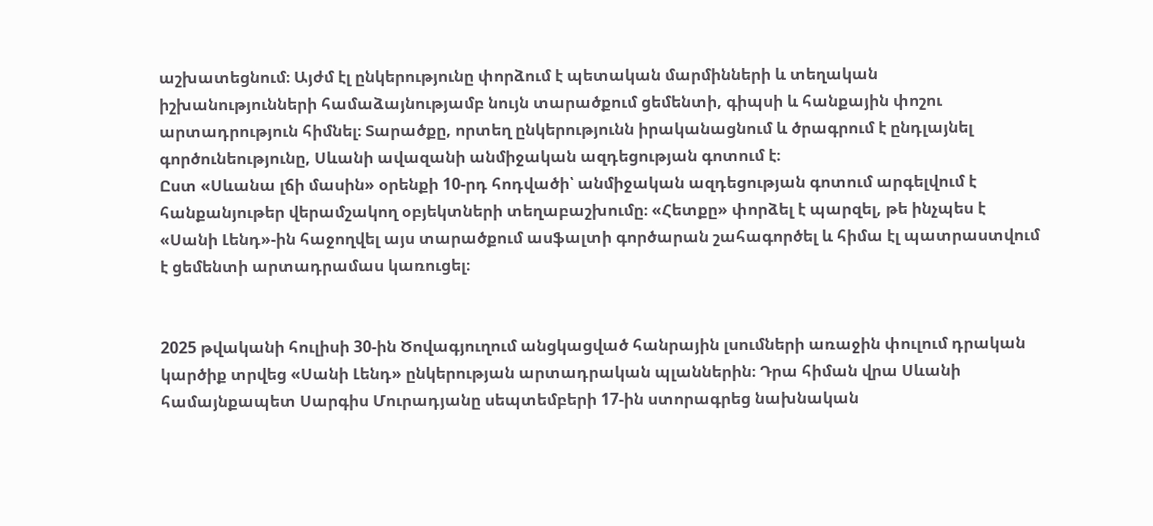աշխատեցնում։ Այժմ էլ ընկերությունը փորձում է պետական մարմինների և տեղական իշխանությունների համաձայնությամբ նույն տարածքում ցեմենտի, գիպսի և հանքային փոշու արտադրություն հիմնել։ Տարածքը, որտեղ ընկերությունն իրականացնում և ծրագրում է ընդլայնել գործունեությունը, Սևանի ավազանի անմիջական ազդեցության գոտում է։
Ըստ «Սևանա լճի մասին» օրենքի 10-րդ հոդվածի՝ անմիջական ազդեցության գոտում արգելվում է հանքանյութեր վերամշակող օբյեկտների տեղաբաշխումը։ «Հետքը» փորձել է պարզել, թե ինչպես է «Սանի Լենդ»-ին հաջողվել այս տարածքում ասֆալտի գործարան շահագործել և հիմա էլ պատրաստվում է ցեմենտի արտադրամաս կառուցել։


2025 թվականի հուլիսի 30-ին Ծովագյուղում անցկացված հանրային լսումների առաջին փուլում դրական կարծիք տրվեց «Սանի Լենդ» ընկերության արտադրական պլաններին։ Դրա հիման վրա Սևանի համայնքապետ Սարգիս Մուրադյանը սեպտեմբերի 17-ին ստորագրեց նախնական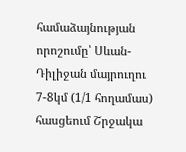համաձայնության որոշումը՝ Սևան-Դիլիջան մայրուղու 7-8կմ (1/1 հողամաս) հասցեում Շրջակա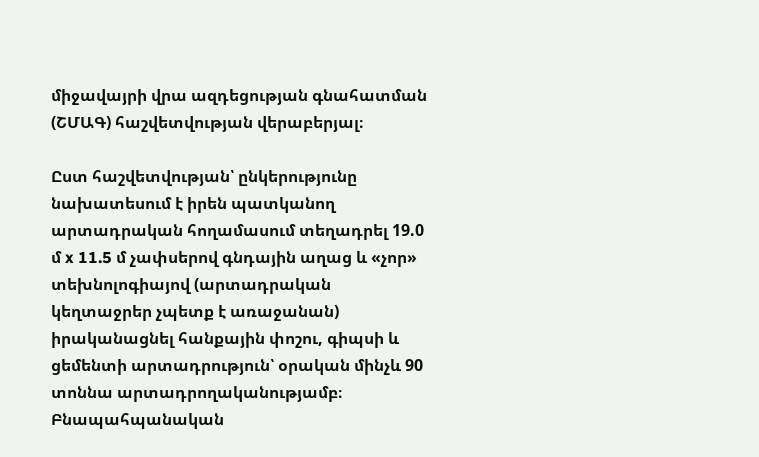միջավայրի վրա ազդեցության գնահատման (ՇՄԱԳ) հաշվետվության վերաբերյալ։

Ըստ հաշվետվության՝ ընկերությունը նախատեսում է իրեն պատկանող արտադրական հողամասում տեղադրել 19.0 մ x 11.5 մ չափսերով գնդային աղաց և «չոր» տեխնոլոգիայով (արտադրական կեղտաջրեր չպետք է առաջանան) իրականացնել հանքային փոշու, գիպսի և ցեմենտի արտադրություն՝ օրական մինչև 90 տոննա արտադրողականությամբ։
Բնապահպանական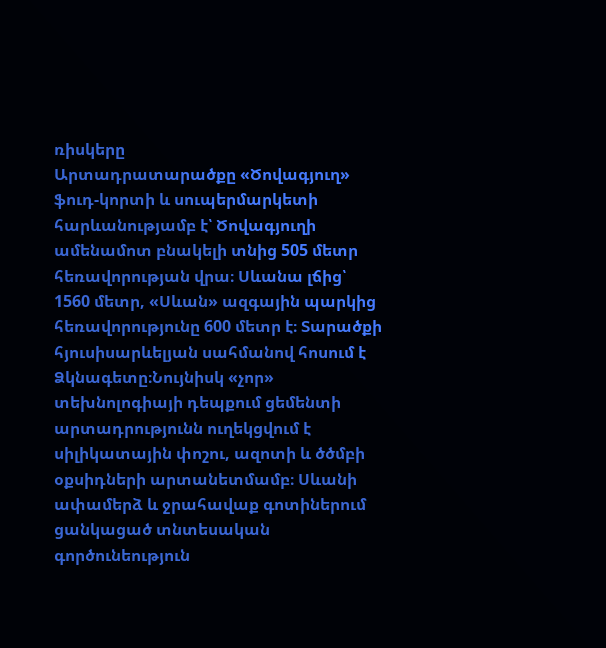ռիսկերը
Արտադրատարածքը «Ծովագյուղ» ֆուդ-կորտի և սուպերմարկետի հարևանությամբ է՝ Ծովագյուղի ամենամոտ բնակելի տնից 505 մետր հեռավորության վրա։ Սևանա լճից՝ 1560 մետր, «Սևան» ազգային պարկից հեռավորությունը 600 մետր է։ Տարածքի հյուսիսարևելյան սահմանով հոսում է Ձկնագետը։Նույնիսկ «չոր» տեխնոլոգիայի դեպքում ցեմենտի արտադրությունն ուղեկցվում է սիլիկատային փոշու, ազոտի և ծծմբի օքսիդների արտանետմամբ։ Սևանի ափամերձ և ջրահավաք գոտիներում ցանկացած տնտեսական գործունեություն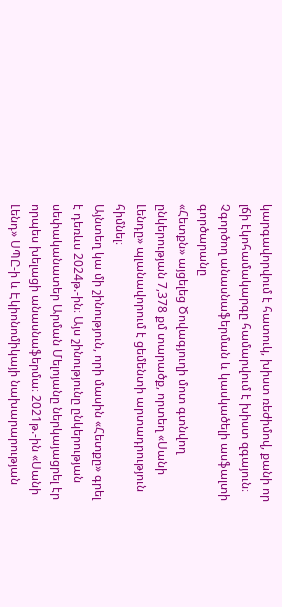կարգավորվում է հատուկ, խիստ ռեժիմով, քանի որ լճի էկոհամակարգը համարվում է խիստ զգայուն։
Չգործող անասնաֆերման և կասկածելի ասֆալտի գործարանը
«Հետքն» այցելեց Ծովագյուղի մոտ գտնվող ընկերության 7,378 քմ տարածք, որտեղ «Սանի Լենդը» պլանավորում է ցեմենտի արտադրություն հիմնել։
Այնտեղ կա մի շինություն, որի մասին «Հետքը» գրել է դեռևս 2024թ.-ին։ Այս շինությունը ընկերության սեփականատեր Արման Մելոյանը ներկայացրել էր որպես խելացի անասնաֆերմա։ 2021թ.-ին «Սանի Լենդ» ՍՊԸ-ի և Էկիոնոմիկայի նախարարության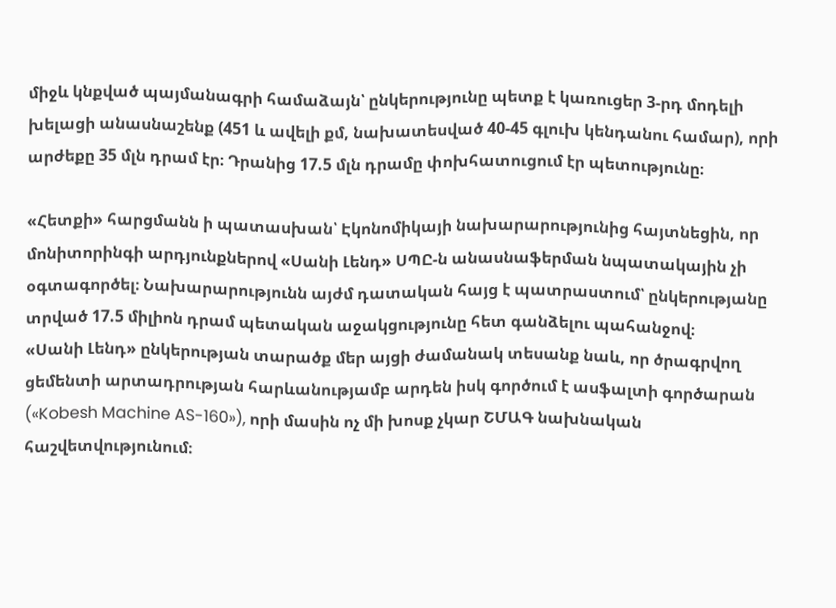միջև կնքված պայմանագրի համաձայն՝ ընկերությունը պետք է կառուցեր 3-րդ մոդելի խելացի անասնաշենք (451 և ավելի քմ, նախատեսված 40-45 գլուխ կենդանու համար), որի արժեքը 35 մլն դրամ էր։ Դրանից 17.5 մլն դրամը փոխհատուցում էր պետությունը։

«Հետքի» հարցմանն ի պատասխան՝ Էկոնոմիկայի նախարարությունից հայտնեցին, որ մոնիտորինգի արդյունքներով «Սանի Լենդ» ՍՊԸ-ն անասնաֆերման նպատակային չի օգտագործել։ Նախարարությունն այժմ դատական հայց է պատրաստում՝ ընկերությանը տրված 17.5 միլիոն դրամ պետական աջակցությունը հետ գանձելու պահանջով։
«Սանի Լենդ» ընկերության տարածք մեր այցի ժամանակ տեսանք նաև, որ ծրագրվող ցեմենտի արտադրության հարևանությամբ արդեն իսկ գործում է ասֆալտի գործարան («Kobesh Machine AS-160»), որի մասին ոչ մի խոսք չկար ՇՄԱԳ նախնական հաշվետվությունում։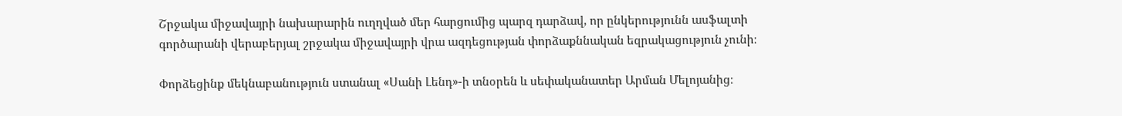Շրջակա միջավայրի նախարարին ուղղված մեր հարցումից պարզ դարձավ, որ ընկերությունն ասֆալտի գործարանի վերաբերյալ շրջակա միջավայրի վրա ազդեցության փորձաքննական եզրակացություն չունի։

Փորձեցինք մեկնաբանություն ստանալ «Սանի Լենդ»-ի տնօրեն և սեփականատեր Արման Մելոյանից։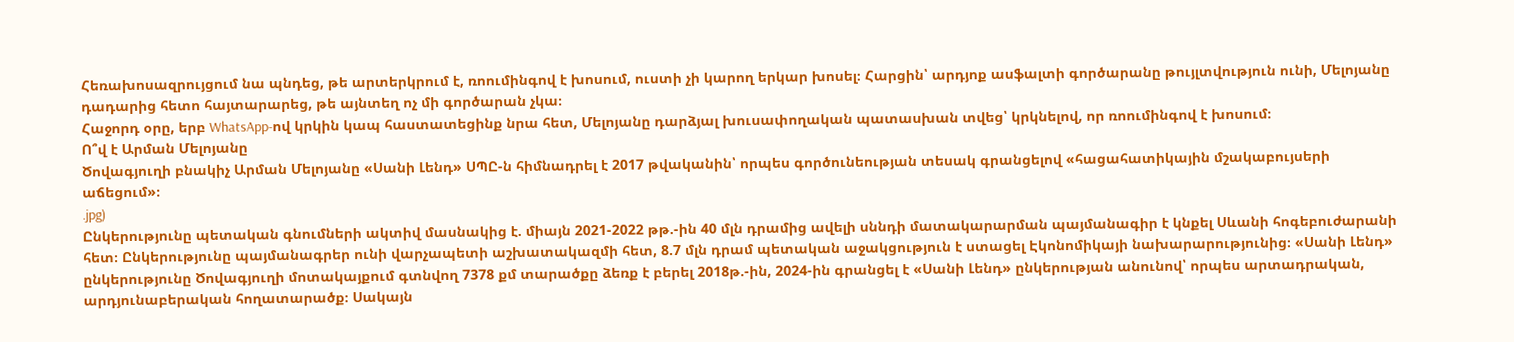Հեռախոսազրույցում նա պնդեց, թե արտերկրում է, ռոումինգով է խոսում, ուստի չի կարող երկար խոսել։ Հարցին՝ արդյոք ասֆալտի գործարանը թույլտվություն ունի, Մելոյանը դադարից հետո հայտարարեց, թե այնտեղ ոչ մի գործարան չկա։
Հաջորդ օրը, երբ WhatsApp-ով կրկին կապ հաստատեցինք նրա հետ, Մելոյանը դարձյալ խուսափողական պատասխան տվեց՝ կրկնելով, որ ռոումինգով է խոսում։
Ո՞վ է Արման Մելոյանը
Ծովագյուղի բնակիչ Արման Մելոյանը «Սանի Լենդ» ՍՊԸ-ն հիմնադրել է 2017 թվականին՝ որպես գործունեության տեսակ գրանցելով «հացահատիկային մշակաբույսերի աճեցում»։
.jpg)
Ընկերությունը պետական գնումների ակտիվ մասնակից է. միայն 2021-2022 թթ.-ին 40 մլն դրամից ավելի սննդի մատակարարման պայմանագիր է կնքել Սևանի հոգեբուժարանի հետ։ Ընկերությունը պայմանագրեր ունի վարչապետի աշխատակազմի հետ, 8.7 մլն դրամ պետական աջակցություն է ստացել Էկոնոմիկայի նախարարությունից։ «Սանի Լենդ» ընկերությունը Ծովագյուղի մոտակայքում գտնվող 7378 քմ տարածքը ձեռք է բերել 2018թ.-ին, 2024-ին գրանցել է «Սանի Լենդ» ընկերության անունով՝ որպես արտադրական, արդյունաբերական հողատարածք։ Սակայն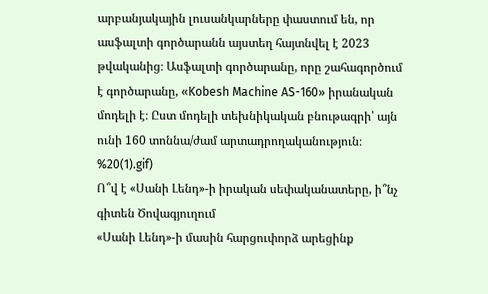արբանյակային լուսանկարները փաստում են, որ ասֆալտի գործարանն այստեղ հայտնվել է 2023 թվականից։ Ասֆալտի գործարանը, որը շահագործում է գործարանը, «Kobesh Machine AS-160» իրանական մոդելի է։ Ըստ մոդելի տեխնիկական բնութագրի՝ այն ունի 160 տոննա/ժամ արտադրողականություն։
%20(1).gif)
Ո՞վ է «Սանի Լենդ»-ի իրական սեփականատերը, ի՞նչ գիտեն Ծովագյուղում
«Սանի Լենդ»-ի մասին հարցուփորձ արեցինք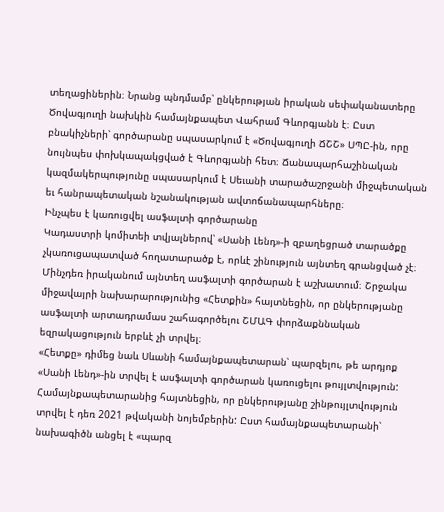տեղացիներին։ Նրանց պնդմամբ՝ ընկերության իրական սեփականատերը Ծովագյուղի նախկին համայնքապետ Վահրամ Գևորգյանն է։ Ըստ բնակիչների՝ գործարանը սպասարկում է «Ծովագյուղի ՃՇՇ» ՍՊԸ-ին, որը նույնպես փոխկապակցված է Գևորգյանի հետ։ Ճանապարհաշինական կազմակերպությունը սպասարկում է Սեւանի տարածաշրջանի միջպետական եւ հանրապետական նշանակության ավտոճանապարհները։
Ինչպես է կառուցվել ասֆալտի գործարանը
Կադաստրի կոմիտեի տվյալներով՝ «Սանի Լենդ»-ի զբաղեցրած տարածքը չկառուցապատված հողատարածք է, որևէ շինություն այնտեղ գրանցված չէ։ Մինչդեռ իրականում այնտեղ ասֆալտի գործարան է աշխատում։ Շրջակա միջավայրի նախարարությունից «Հետքին» հայտնեցին, որ ընկերությանը ասֆալտի արտադրամաս շահագործելու ՇՄԱԳ փորձաքննական եզրակացություն երբևէ չի տրվել։
«Հետքը» դիմեց նաև Սևանի համայնքապետարան՝ պարզելու, թե արդյոք «Սանի Լենդ»-ին տրվել է ասֆալտի գործարան կառուցելու թույլտվություն: Համայնքապետարանից հայտնեցին, որ ընկերությանը շինթույլտվություն տրվել է դեռ 2021 թվականի նոյեմբերին: Ըստ համայնքապետարանի՝ նախագիծն անցել է «պարզ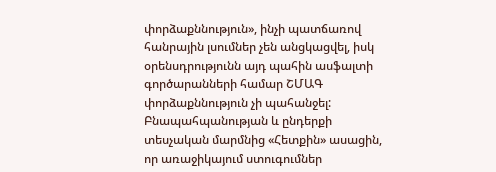փորձաքննություն», ինչի պատճառով հանրային լսումներ չեն անցկացվել, իսկ օրենսդրությունն այդ պահին ասֆալտի գործարանների համար ՇՄԱԳ փորձաքննություն չի պահանջել:
Բնապահպանության և ընդերքի տեսչական մարմնից «Հետքին» ասացին, որ առաջիկայում ստուգումներ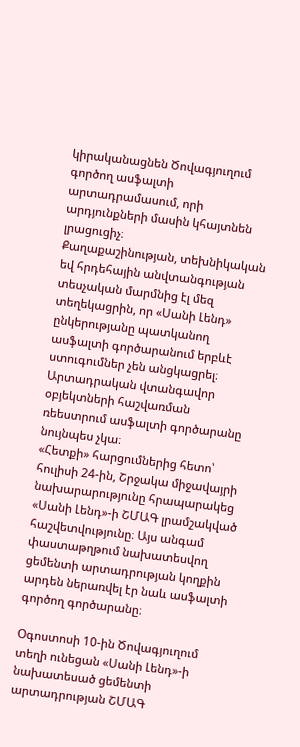կիրականացնեն Ծովագյուղում գործող ասֆալտի արտադրամասում, որի արդյունքների մասին կհայտնեն լրացուցիչ։
Քաղաքաշինության, տեխնիկական եվ հրդեհային անվտանգության տեսչական մարմնից էլ մեզ տեղեկացրին, որ «Սանի Լենդ» ընկերությանը պատկանող ասֆալտի գործարանում երբևէ ստուգումներ չեն անցկացրել։ Արտադրական վտանգավոր օբյեկտների հաշվառման ռեեստրում ասֆալտի գործարանը նույնպես չկա։
«Հետքի» հարցումներից հետո՝ հուլիսի 24-ին, Շրջակա միջավայրի նախարարությունը հրապարակեց «Սանի Լենդ»-ի ՇՄԱԳ լրամշակված հաշվետվությունը։ Այս անգամ փաստաթղթում նախատեսվող ցեմենտի արտադրության կողքին արդեն ներառվել էր նաև ասֆալտի գործող գործարանը։

Օգոստոսի 10-ին Ծովագյուղում տեղի ունեցան «Սանի Լենդ»-ի նախատեսած ցեմենտի արտադրության ՇՄԱԳ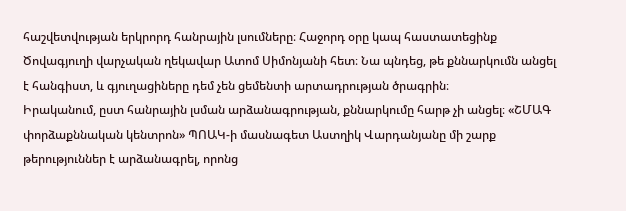հաշվետվության երկրորդ հանրային լսումները։ Հաջորդ օրը կապ հաստատեցինք Ծովագյուղի վարչական ղեկավար Ատոմ Սիմոնյանի հետ։ Նա պնդեց, թե քննարկումն անցել է հանգիստ, և գյուղացիները դեմ չեն ցեմենտի արտադրության ծրագրին։
Իրականում, ըստ հանրային լսման արձանագրության, քննարկումը հարթ չի անցել։ «ՇՄԱԳ փորձաքննական կենտրոն» ՊՈԱԿ-ի մասնագետ Աստղիկ Վարդանյանը մի շարք թերություններ է արձանագրել, որոնց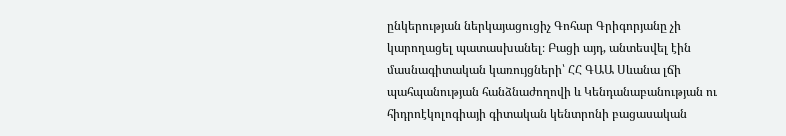ընկերության ներկայացուցիչ Գոհար Գրիգորյանը չի կարողացել պատասխանել։ Բացի այդ, անտեսվել էին մասնագիտական կառույցների՝ ՀՀ ԳԱԱ Սևանա լճի պահպանության հանձնաժողովի և Կենդանաբանության ու հիդրոէկոլոգիայի գիտական կենտրոնի բացասական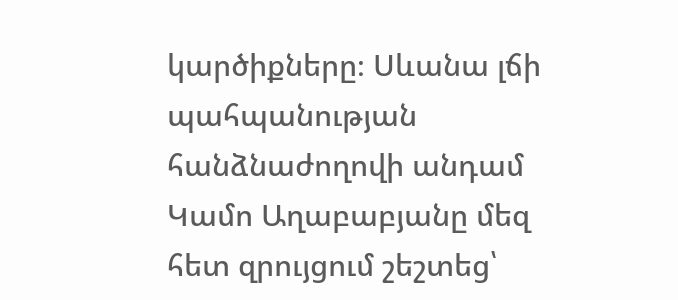կարծիքները։ Սևանա լճի պահպանության հանձնաժողովի անդամ Կամո Աղաբաբյանը մեզ հետ զրույցում շեշտեց՝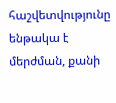հաշվետվությունը ենթակա է մերժման, քանի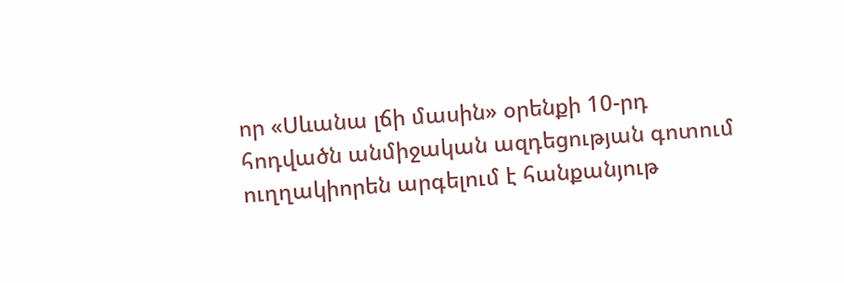որ «Սևանա լճի մասին» օրենքի 10-րդ հոդվածն անմիջական ազդեցության գոտում ուղղակիորեն արգելում է հանքանյութ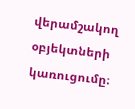վերամշակող օբյեկտների կառուցումը։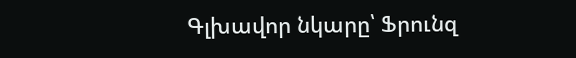Գլխավոր նկարը՝ Ֆրունզ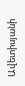Ավետիսյանի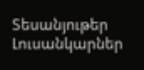Տեսանյութեր
Լուսանկարներ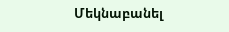Մեկնաբանել